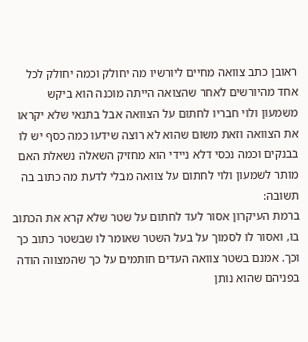ראובן כתב צוואה מחיים ליורשיו מה יחולק וכמה יחולק לכל אחד מהיורשים לאחר שהצואה הייתה מוכנה הוא ביקש משמעון ולוי חבריו לחתום על הצוואה אבל בתנאי שלא יקראו את הצוואה וזאת משום שהוא לא רוצה שידעו כמה כסף יש לו בבנקים וכמה נכסי דלא ניידי הוא מחזיק השאלה נשאלת האם מותר לשמעון ולוי לחתום על צוואה מבלי לדעת מה כתוב בה
תשובה:
ברמת העיקרון אסור לעד לחתום על שטר שלא קרא את הכתוב בו, ואסור לו לסמוך על בעל השטר שאומר לו שבשטר כתוב כך וכך. אמנם בשטר צוואה העדים חותמים על כך שהמצווה הודה בפניהם שהוא נותן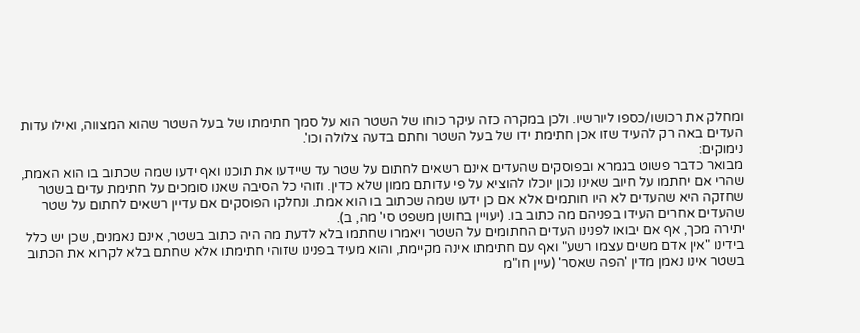ומחלק את רכושו/כספו ליורשיו. ולכן במקרה כזה עיקר כוחו של השטר הוא על סמך חתימתו של בעל השטר שהוא המצווה, ואילו עדות העדים באה רק להעיד שזו אכן חתימת ידו של בעל השטר וחתם בדעה צלולה וכו'.
נימוקים:
מבואר כדבר פשוט בגמרא ובפוסקים שהעדים אינם רשאים לחתום על שטר עד שיידעו את תוכנו ואף ידעו שמה שכתוב בו הוא האמת, שהרי אם יחתמו על חיוב שאינו נכון יוכלו להוציא על פי עדותם ממון שלא כדין. וזוהי כל הסיבה שאנו סומכים על חתימת עדים בשטר שחזקה היא שהעדים לא היו חותמים אלא אם כן ידעו שמה שכתוב בו הוא אמת. ונחלקו הפוסקים אם עדיין רשאים לחתום על שטר שהעדים אחרים העידו בפניהם מה כתוב בו. (יעויין בחושן משפט סי' מה, ב).
יתירה מכך, אף אם יבואו לפנינו העדים החתומים על השטר ויאמרו שחתמו בלא לדעת מה היה כתוב בשטר, אינם נאמנים, שכן יש כלל בידינו "אין אדם משים עצמו רשע" ואף עם חתימתו אינה מקיימת, והוא מעיד בפנינו שזוהי חתימתו אלא שחתם בלא לקרוא את הכתוב בשטר אינו נאמן מדין 'הפה שאסר' (עיין חו"מ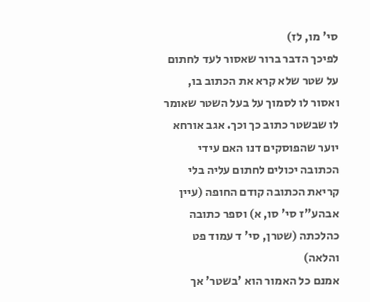סי' מו, לז)
לפיכך הדבר ברור שאסור לעד לחתום על שטר שלא קרא את הכתוב בו, ואסור לו לסמוך על בעל השטר שאומר לו שבשטר כתוב כך וכך. אגב אורחא יוער שהפוסקים דנו האם עידי הכתובה יכולים לחתום עליה בלי קריאת הכתובה קודם החופה (עיין אבהע"ז סי' סו, א) וספר כתובה כהלכתה (שטרן, סי' ד עמוד פט והלאה)
אמנם כל האמור הוא 'בשטר' אך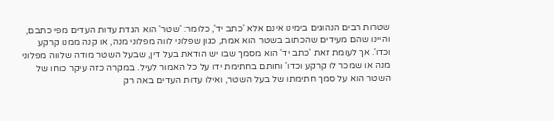שטרות רבים הנהוגים בימינו אינם אלא 'כתב יד', כלומר: 'שטר' הוא הגדת עדות העדים מפי כתבם, והיינו שהם מעידים שהכתוב בשטר הוא אמת, כגון שפלוני לווה מפלוני מנה, או קנה ממנו קרקע וכדו'. אך לעומת זאת 'כתב יד' הוא מסמך שבו יש הודאת בעל דין, שבעל השטר מודה שלווה מפלוני מנה או שמכר לו קרקע וכדו' וחותם בחתימת ידו על כל האמור לעיל. במקרה כזה עיקר כוחו של השטר הוא על סמך חתימתו של בעל השטר, ואילו עדות העדים באה רק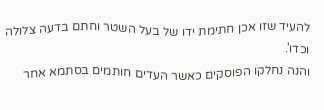להעיד שזו אכן חתימת ידו של בעל השטר וחתם בדעה צלולה וכדו'.
והנה נחלקו הפוסקים כאשר העדים חותמים בסתמא אחר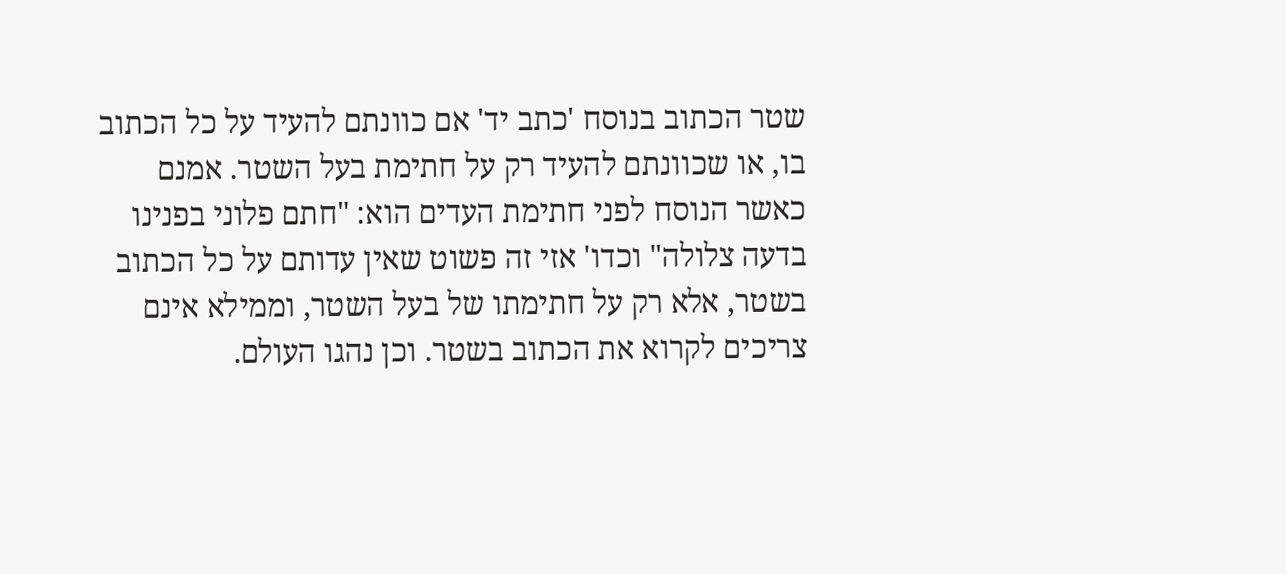שטר הכתוב בנוסח 'כתב יד' אם כוונתם להעיד על כל הכתוב בו, או שכוונתם להעיד רק על חתימת בעל השטר. אמנם כאשר הנוסח לפני חתימת העדים הוא: "חתם פלוני בפנינו בדעה צלולה" וכדו' אזי זה פשוט שאין עדותם על כל הכתוב בשטר, אלא רק על חתימתו של בעל השטר, וממילא אינם צריכים לקרוא את הכתוב בשטר. וכן נהגו העולם.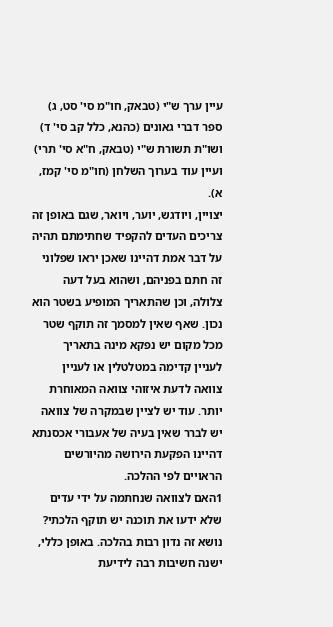עיין ערך ש"י (טבאק, חו"מ סי' סט, ג) ספר דברי גאונים (כהנא, כלל קב סי' ד) ושו"ת תשורת ש"י (טבאק, ח"א סי' תרי) ועיין עוד בערוך השלחן (חו"מ סי' קמז, א).
יצויין, ויודגש, יוער, ויואר, שגם באופן זה צריכים העדים להקפיד שחתימתם תהיה על דבר אמת דהיינו שאכן יראו שפלוני זה חתם בפניהם, ושהוא בעל דעה צלולה, וכן שהתאריך המופיע בשטר הוא נכון. שאף שאין למסמך זה תוקף שטר מכל מקום יש נפקא מינה בתאריך לעניין קדימה במטלטלין או לעניין צוואה לדעת איזוהי צוואה המאוחרת יותר. עוד יש לציין שבמקרה של צוואה יש לברר שאין בעיה של אעבורי אכסנתא דהיינו הפקעת הירושה מהיורשים הראויים לפי ההלכה.
1האם לצוואה שנחתמה על ידי עדים שלא ידעו את תוכנה יש תוקף הלכתי?
נושא זה נדון רבות בהלכה. באופן כללי, ישנה חשיבות רבה לידיעת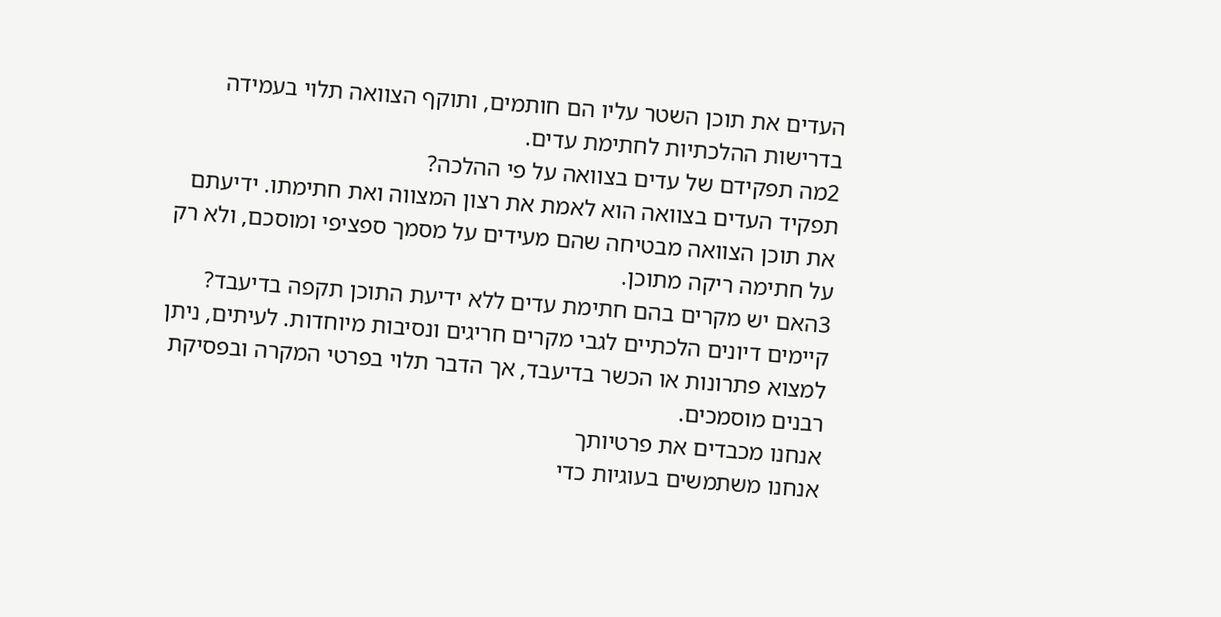העדים את תוכן השטר עליו הם חותמים, ותוקף הצוואה תלוי בעמידה בדרישות ההלכתיות לחתימת עדים.
2מה תפקידם של עדים בצוואה על פי ההלכה?
תפקיד העדים בצוואה הוא לאמת את רצון המצווה ואת חתימתו. ידיעתם את תוכן הצוואה מבטיחה שהם מעידים על מסמך ספציפי ומוסכם, ולא רק על חתימה ריקה מתוכן.
3האם יש מקרים בהם חתימת עדים ללא ידיעת התוכן תקפה בדיעבד?
קיימים דיונים הלכתיים לגבי מקרים חריגים ונסיבות מיוחדות. לעיתים, ניתן למצוא פתרונות או הכשר בדיעבד, אך הדבר תלוי בפרטי המקרה ובפסיקת רבנים מוסמכים.
אנחנו מכבדים את פרטיותך
אנחנו משתמשים בעוגיות כדי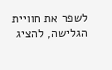לשפר את חוויית הגלישה, להציג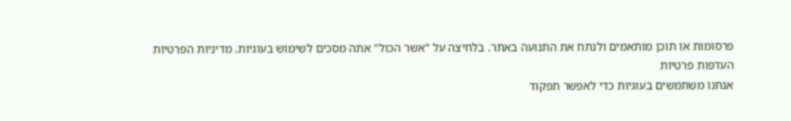פרסומות או תוכן מותאמים ולנתח את התנועה באתר. בלחיצה על "אשר הכול" אתה מסכים לשימוש בעוגיות. מדיניות הפרטיות
העדפות פרטיות
אנחנו משתמשים בעוגיות כדי לאפשר תפקוד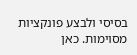בסיסי ולבצע פונקציות מסוימות. כאן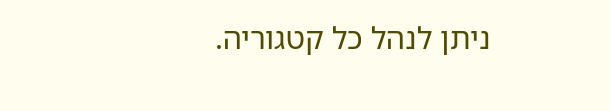ניתן לנהל כל קטגוריה.